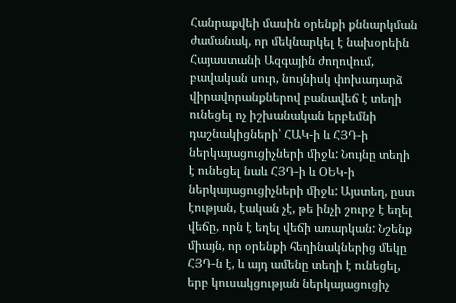Հանրաքվեի մասին օրենքի քննարկման ժամանակ, որ մեկնարկել է նախօրեին Հայաստանի Ազգային ժողովում, բավական սուր, նույնիսկ փոխադարձ վիրավորանքներով բանավեճ է տեղի ունեցել ոչ իշխանական երբեմնի դաշնակիցների՝ ՀԱԿ-ի և ՀՅԴ-ի ներկայացուցիչների միջև: Նույնը տեղի է ունեցել նաև ՀՅԴ-ի և ՕԵԿ-ի ներկայացուցիչների միջև: Այստեղ, ըստ էության, էական չէ, թե ինչի շուրջ է եղել վեճը, որն է եղել վեճի առարկան: Նշենք միայն, որ օրենքի հեղինակներից մեկը ՀՅԴ-ն է, և այդ ամենը տեղի է ունեցել, երբ կուսակցության ներկայացուցիչ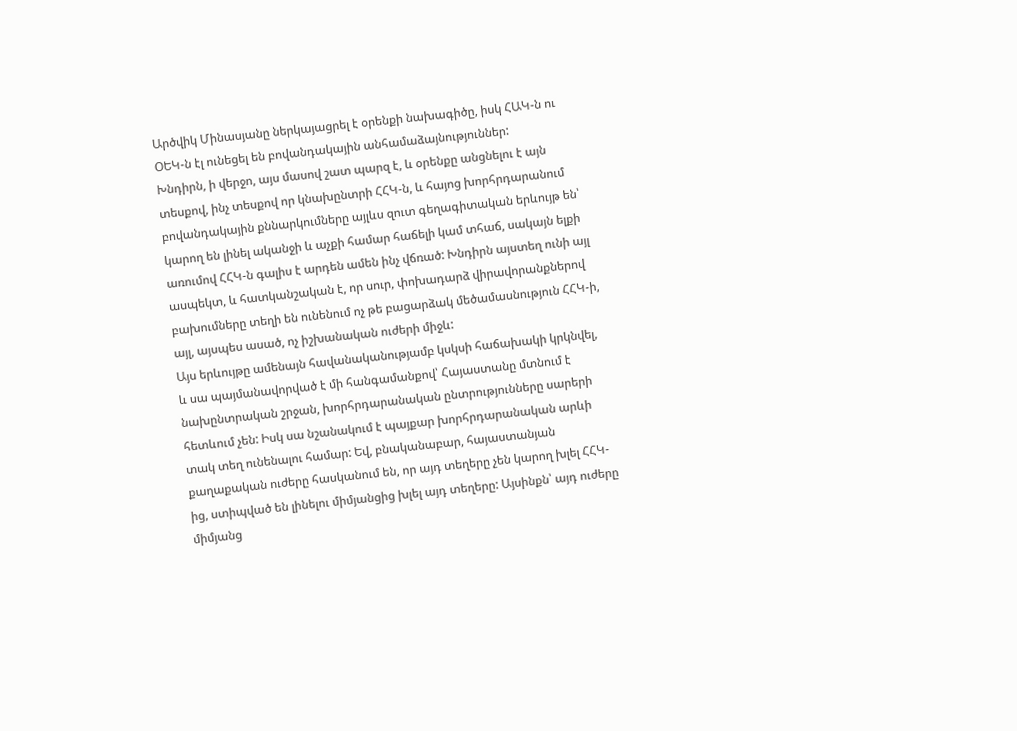Արծվիկ Մինասյանը ներկայացրել է օրենքի նախագիծը, իսկ ՀԱԿ-ն ու ՕԵԿ-ն էլ ունեցել են բովանդակային անհամաձայնություններ:
Խնդիրն, ի վերջո, այս մասով շատ պարզ է, և օրենքը անցնելու է այն տեսքով, ինչ տեսքով որ կնախընտրի ՀՀԿ-ն, և հայոց խորհրդարանում բովանդակային քննարկումները այլևս զուտ գեղագիտական երևույթ են՝ կարող են լինել ականջի և աչքի համար հաճելի կամ տհաճ, սակայն ելքի առումով ՀՀԿ-ն գալիս է արդեն ամեն ինչ վճռած: Խնդիրն այստեղ ունի այլ ասպեկտ, և հատկանշական է, որ սուր, փոխադարձ վիրավորանքներով բախումները տեղի են ունենում ոչ թե բացարձակ մեծամասնություն ՀՀԿ-ի, այլ, այսպես ասած, ոչ իշխանական ուժերի միջև:
Այս երևույթը ամենայն հավանականությամբ կսկսի հաճախակի կրկնվել, և սա պայմանավորված է մի հանգամանքով՝ Հայաստանը մտնում է նախընտրական շրջան, խորհրդարանական ընտրությունները սարերի հետևում չեն: Իսկ սա նշանակում է պայքար խորհրդարանական արևի տակ տեղ ունենալու համար: Եվ, բնականաբար, հայաստանյան քաղաքական ուժերը հասկանում են, որ այդ տեղերը չեն կարող խլել ՀՀԿ-ից, ստիպված են լինելու միմյանցից խլել այդ տեղերը: Այսինքն՝ այդ ուժերը միմյանց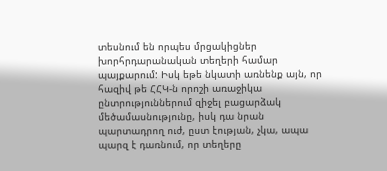տեսնում են որպես մրցակիցներ խորհրդարանական տեղերի համար պայքարում: Իսկ եթե նկատի առնենք այն, որ հազիվ թե ՀՀԿ-ն որոշի առաջիկա ընտրություններում զիջել բացարձակ մեծամասնությունը, իսկ դա նրան պարտադրող ուժ, ըստ էության, չկա, ապա պարզ է դառնում, որ տեղերը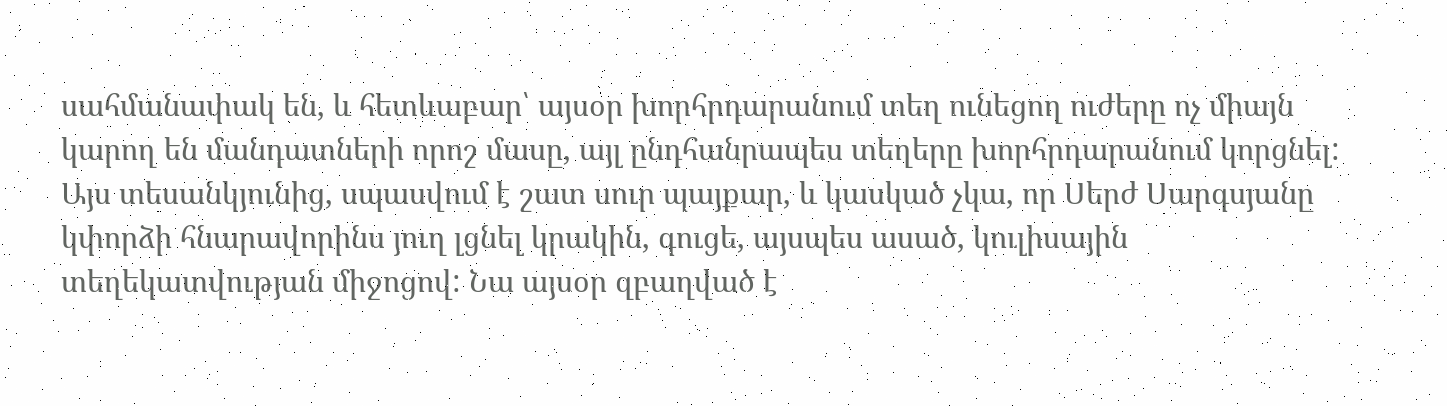սահմանափակ են, և հետևաբար՝ այսօր խորհրդարանում տեղ ունեցող ուժերը ոչ միայն կարող են մանդատների որոշ մասը, այլ ընդհանրապես տեղերը խորհրդարանում կորցնել:
Այս տեսանկյունից, սպասվում է շատ սուր պայքար, և կասկած չկա, որ Սերժ Սարգսյանը կփորձի հնարավորինս յուղ լցնել կրակին, գուցե, այսպես ասած, կուլիսային տեղեկատվության միջոցով: Նա այսօր զբաղված է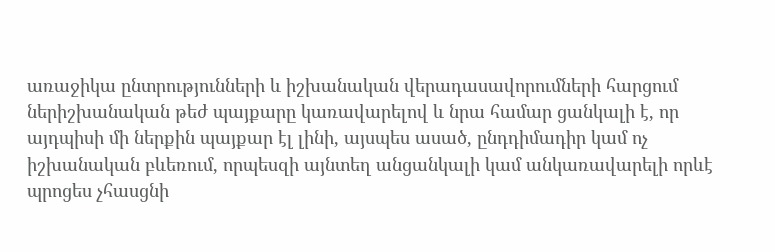առաջիկա ընտրությունների և իշխանական վերադասավորումների հարցում ներիշխանական թեժ պայքարը կառավարելով և նրա համար ցանկալի է, որ այդպիսի մի ներքին պայքար էլ լինի, այսպես ասած, ընդդիմադիր կամ ոչ իշխանական բևեռում, որպեսզի այնտեղ անցանկալի կամ անկառավարելի որևէ պրոցես չհասցնի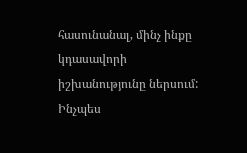հասունանալ, մինչ ինքը կդասավորի իշխանությունը ներսում:
Ինչպես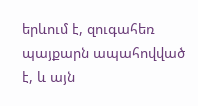երևում է, զուգահեռ պայքարն ապահովված է, և այն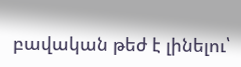բավական թեժ է լինելու՝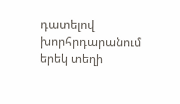դատելով խորհրդարանում երեկ տեղի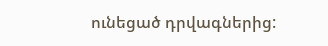ունեցած դրվագներից: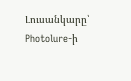Լուսանկարը՝ Photolure-ի